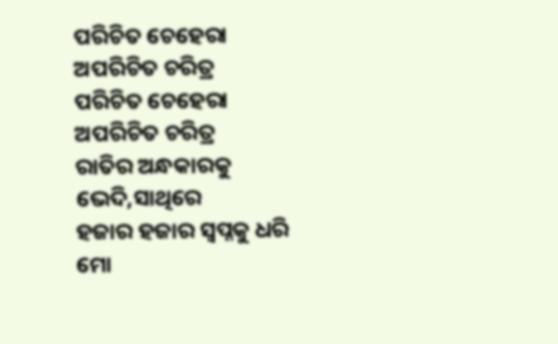ପରିଚିତ ଚେହେରା ଅପରିଚିତ ଚରିତ୍ର
ପରିଚିତ ଚେହେରା ଅପରିଚିତ ଚରିତ୍ର
ରାତିର ଅନ୍ଧକାରକୁ ଭେଦି,ସାଥିରେ
ହଜାର ହଜାର ସ୍ବପ୍ନକୁ ଧରି
ମୋ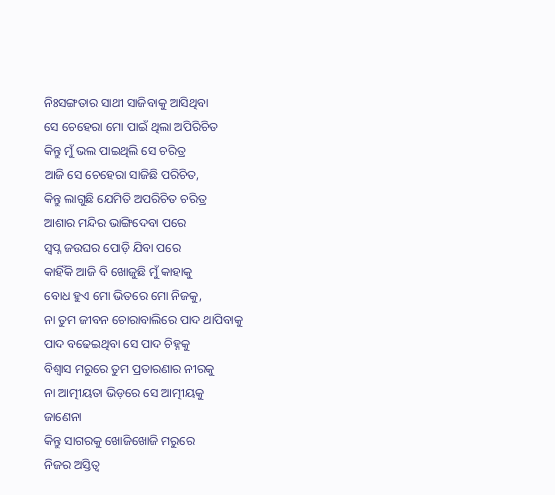ନିଃସଙ୍ଗତାର ସାଥୀ ସାଜିବାକୁ ଆସିଥିବା
ସେ ଚେହେରା ମୋ ପାଇଁ ଥିଲା ଅପିରିଚିତ
କିନ୍ତୁ ମୁଁ ଭଲ ପାଇଥିଲି ସେ ଚରିତ୍ର
ଆଜି ସେ ଚେହେରା ସାଜିଛି ପରିଚିତ,
କିନ୍ତୁ ଲାଗୁଛି ଯେମିତି ଅପରିଚିତ ଚରିତ୍ର
ଆଶାର ମନ୍ଦିର ଭାଙ୍ଗିଦେବା ପରେ
ସ୍ବପ୍ନ ଜଉଘର ପୋଡ଼ି ଯିବା ପରେ
କାହିଁକି ଆଜି ବି ଖୋଜୁଛି ମୁଁ କାହାକୁ
ବୋଧ ହୁଏ ମୋ ଭିତରେ ମୋ ନିଜକୁ,
ନା ତୁମ ଜୀବନ ଚୋରାବାଲିରେ ପାଦ ଥାପିବାକୁ
ପାଦ ବଢେଇଥିବା ସେ ପାଦ ଚିହ୍ନକୁ
ବିଶ୍ୱାସ ମରୁରେ ତୁମ ପ୍ରତାରଣାର ନୀରକୁ
ନା ଆତ୍ମୀୟତା ଭିଡ଼ରେ ସେ ଆତ୍ମୀୟକୁ
ଜାଣେନା
କିନ୍ତୁ ସାଗରକୁ ଖୋଜିଖୋଜି ମରୁରେ
ନିଜର ଅସ୍ତିତ୍ଵ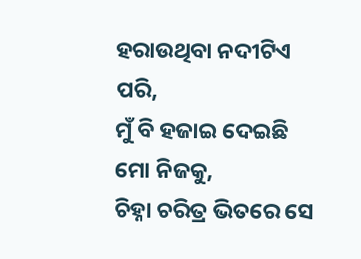ହରାଉଥିବା ନଦୀଟିଏ ପରି,
ମୁଁ ବି ହଜାଇ ଦେଇଛି ମୋ ନିଜକୁ,
ଚିହ୍ନା ଚରିତ୍ର ଭିତରେ ସେ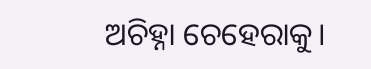ଅଚିହ୍ନା ଚେହେରାକୁ।